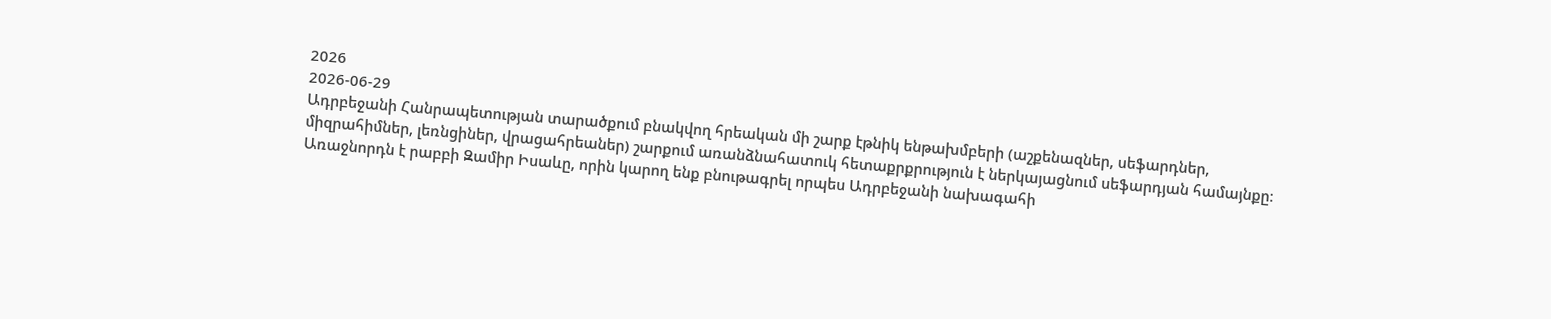2026
2026-06-29
Ադրբեջանի Հանրապետության տարածքում բնակվող հրեական մի շարք էթնիկ ենթախմբերի (աշքենազներ, սեֆարդներ, միզրահիմներ, լեռնցիներ, վրացահրեաներ) շարքում առանձնահատուկ հետաքրքրություն է ներկայացնում սեֆարդյան համայնքը։ Առաջնորդն է րաբբի Զամիր Իսաևը, որին կարող ենք բնութագրել որպես Ադրբեջանի նախագահի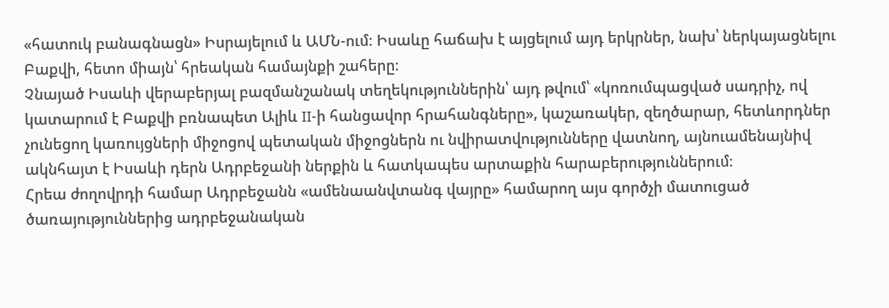«հատուկ բանագնացն» Իսրայելում և ԱՄՆ-ում։ Իսաևը հաճախ է այցելում այդ երկրներ, նախ՝ ներկայացնելու Բաքվի, հետո միայն՝ հրեական համայնքի շահերը։
Չնայած Իսաևի վերաբերյալ բազմանշանակ տեղեկություններին՝ այդ թվում՝ «կոռումպացված սադրիչ, ով կատարում է Բաքվի բռնապետ Ալիև II-ի հանցավոր հրահանգները», կաշառակեր, զեղծարար, հետևորդներ չունեցող կառույցների միջոցով պետական միջոցներն ու նվիրատվությունները վատնող, այնուամենայնիվ ակնհայտ է Իսաևի դերն Ադրբեջանի ներքին և հատկապես արտաքին հարաբերություններում։
Հրեա ժողովրդի համար Ադրբեջանն «ամենաանվտանգ վայրը» համարող այս գործչի մատուցած ծառայություններից ադրբեջանական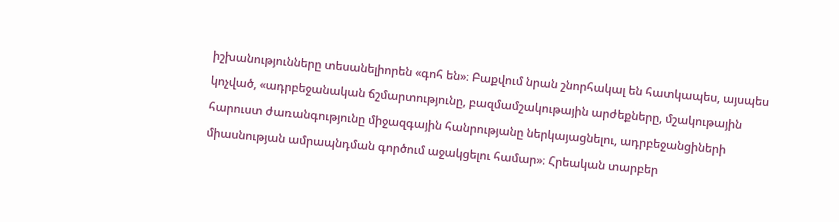իշխանությունները տեսանելիորեն «գոհ են»։ Բաքվում նրան շնորհակալ են հատկապես, այսպես կոչված, «ադրբեջանական ճշմարտությունը, բազմամշակութային արժեքները, մշակութային հարուստ ժառանգությունը միջազգային հանրությանը ներկայացնելու, ադրբեջանցիների միասնության ամրապնդման գործում աջակցելու համար»։ Հրեական տարբեր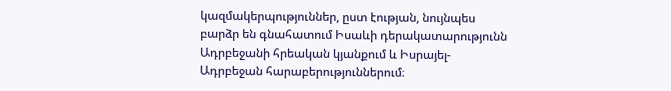կազմակերպություններ, ըստ էության, նույնպես բարձր են գնահատում Իսաևի դերակատարությունն Ադրբեջանի հրեական կյանքում և Իսրայել-Ադրբեջան հարաբերություններում։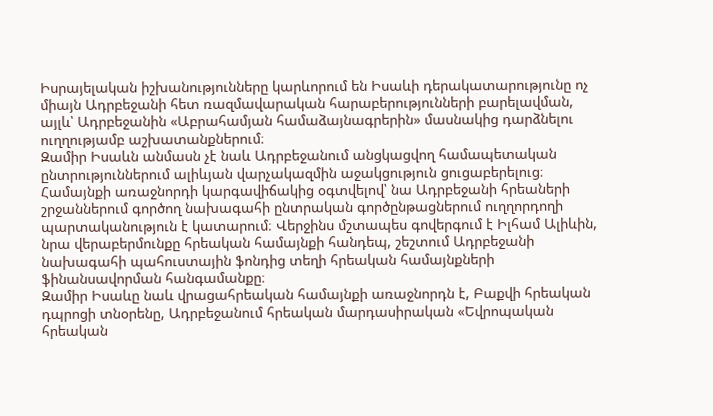Իսրայելական իշխանությունները կարևորում են Իսաևի դերակատարությունը ոչ միայն Ադրբեջանի հետ ռազմավարական հարաբերությունների բարելավման, այլև՝ Ադրբեջանին «Աբրահամյան համաձայնագրերին» մասնակից դարձնելու ուղղությամբ աշխատանքներում։
Զամիր Իսաևն անմասն չէ նաև Ադրբեջանում անցկացվող համապետական ընտրություններում ալիևյան վարչակազմին աջակցություն ցուցաբերելուց։ Համայնքի առաջնորդի կարգավիճակից օգտվելով՝ նա Ադրբեջանի հրեաների շրջաններում գործող նախագահի ընտրական գործընթացներում ուղղորդողի պարտականություն է կատարում։ Վերջինս մշտապես գովերգում է Իլհամ Ալիևին, նրա վերաբերմունքը հրեական համայնքի հանդեպ, շեշտում Ադրբեջանի նախագահի պահուստային ֆոնդից տեղի հրեական համայնքների ֆինանսավորման հանգամանքը։
Զամիր Իսաևը նաև վրացահրեական համայնքի առաջնորդն է, Բաքվի հրեական դպրոցի տնօրենը, Ադրբեջանում հրեական մարդասիրական «Եվրոպական հրեական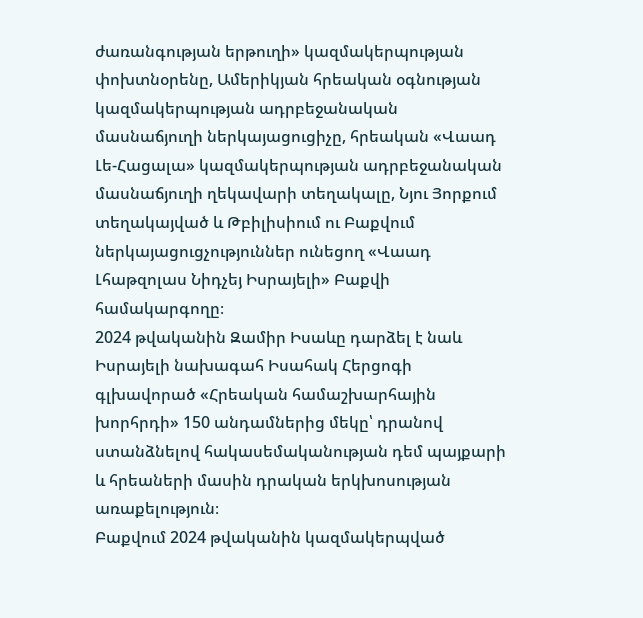ժառանգության երթուղի» կազմակերպության փոխտնօրենը, Ամերիկյան հրեական օգնության կազմակերպության ադրբեջանական մասնաճյուղի ներկայացուցիչը, հրեական «Վաադ Լե-Հացալա» կազմակերպության ադրբեջանական մասնաճյուղի ղեկավարի տեղակալը, Նյու Յորքում տեղակայված և Թբիլիսիում ու Բաքվում ներկայացուցչություններ ունեցող «Վաադ Լհաթզոլաս Նիդչեյ Իսրայելի» Բաքվի համակարգողը։
2024 թվականին Զամիր Իսաևը դարձել է նաև Իսրայելի նախագահ Իսահակ Հերցոգի գլխավորած «Հրեական համաշխարհային խորհրդի» 150 անդամներից մեկը՝ դրանով ստանձնելով հակասեմականության դեմ պայքարի և հրեաների մասին դրական երկխոսության առաքելություն։
Բաքվում 2024 թվականին կազմակերպված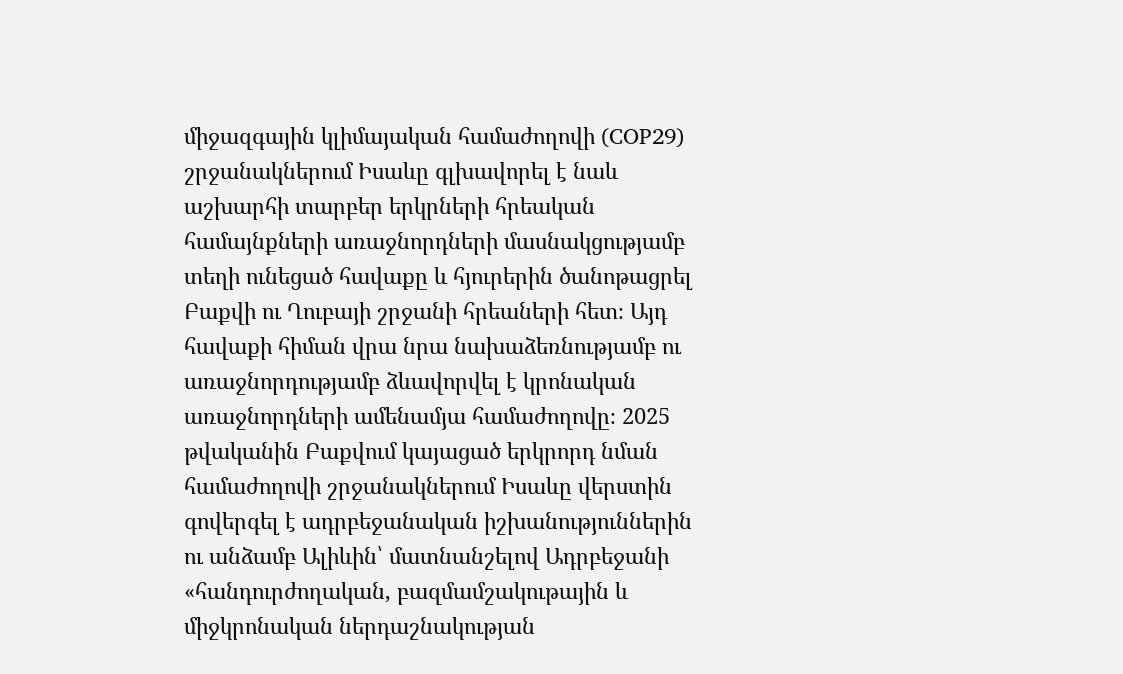միջազգային կլիմայական համաժողովի (COP29) շրջանակներում Իսաևը գլխավորել է նաև աշխարհի տարբեր երկրների հրեական համայնքների առաջնորդների մասնակցությամբ տեղի ունեցած հավաքը և հյուրերին ծանոթացրել Բաքվի ու Ղուբայի շրջանի հրեաների հետ։ Այդ հավաքի հիման վրա նրա նախաձեռնությամբ ու առաջնորդությամբ ձևավորվել է կրոնական առաջնորդների ամենամյա համաժողովը։ 2025 թվականին Բաքվում կայացած երկրորդ նման համաժողովի շրջանակներում Իսաևը վերստին գովերգել է ադրբեջանական իշխանություններին ու անձամբ Ալիևին՝ մատնանշելով Ադրբեջանի «հանդուրժողական, բազմամշակութային և միջկրոնական ներդաշնակության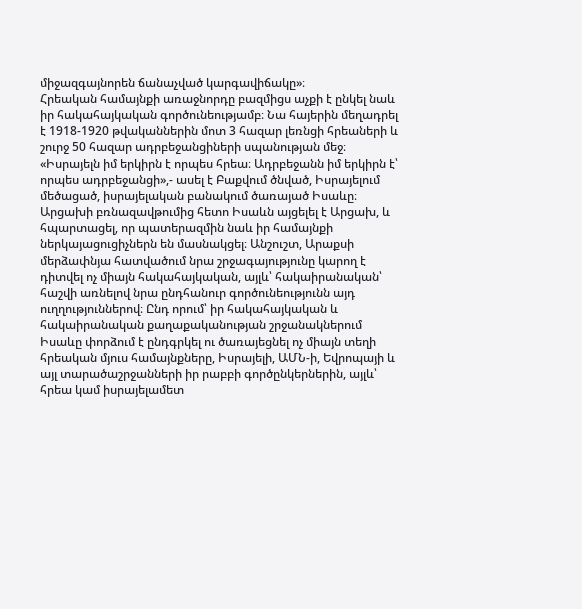միջազգայնորեն ճանաչված կարգավիճակը»։
Հրեական համայնքի առաջնորդը բազմիցս աչքի է ընկել նաև իր հակահայկական գործունեությամբ։ Նա հայերին մեղադրել է 1918-1920 թվականներին մոտ 3 հազար լեռնցի հրեաների և շուրջ 50 հազար ադրբեջանցիների սպանության մեջ։ «Իսրայելն իմ երկիրն է որպես հրեա։ Ադրբեջանն իմ երկիրն է՝ որպես ադրբեջանցի»,- ասել է Բաքվում ծնված, Իսրայելում մեծացած, իսրայելական բանակում ծառայած Իսաևը։
Արցախի բռնազավթումից հետո Իսաևն այցելել է Արցախ, և հպարտացել, որ պատերազմին նաև իր համայնքի ներկայացուցիչներն են մասնակցել։ Անշուշտ, Արաքսի մերձափնյա հատվածում նրա շրջագայությունը կարող է դիտվել ոչ միայն հակահայկական, այլև՝ հակաիրանական՝ հաշվի առնելով նրա ընդհանուր գործունեությունն այդ ուղղություններով։ Ընդ որում՝ իր հակահայկական և հակաիրանական քաղաքականության շրջանակներում Իսաևը փորձում է ընդգրկել ու ծառայեցնել ոչ միայն տեղի հրեական մյուս համայնքները, Իսրայելի, ԱՄՆ-ի, Եվրոպայի և այլ տարածաշրջանների իր րաբբի գործընկերներին, այլև՝ հրեա կամ իսրայելամետ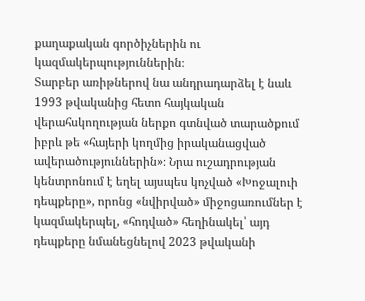քաղաքական գործիչներին ու կազմակերպություններին։
Տարբեր առիթներով նա անդրադարձել է նաև 1993 թվականից հետո հայկական վերահսկողության ներքո գտնված տարածքում իբրև թե «հայերի կողմից իրականացված ավերածություններին»։ Նրա ուշադրության կենտրոնում է եղել այսպես կոչված «Խոջալուի դեպքերը», որոնց «նվիրված» միջոցառումներ է կազմակերպել, «հոդված» հեղինակել՝ այդ դեպքերը նմանեցնելով 2023 թվականի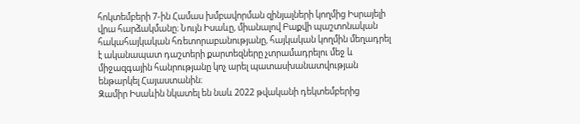հոկտեմբերի 7-ին Համաս խմբավորման զինյալների կողմից Իսրայելի վրա հարձակմանը։ Նույն Իսաևը, միանալով Բաքվի պաշտոնական հակահայկական հռետորաբանությանը, հայկական կողմին մեղադրել է ականապատ դաշտերի քարտեզները չտրամադրելու մեջ և միջազգային հանրությանը կոչ արել պատասխանատվության ենթարկել Հայաստանին։
Զամիր Իսաևին նկատել են նաև 2022 թվականի դեկտեմբերից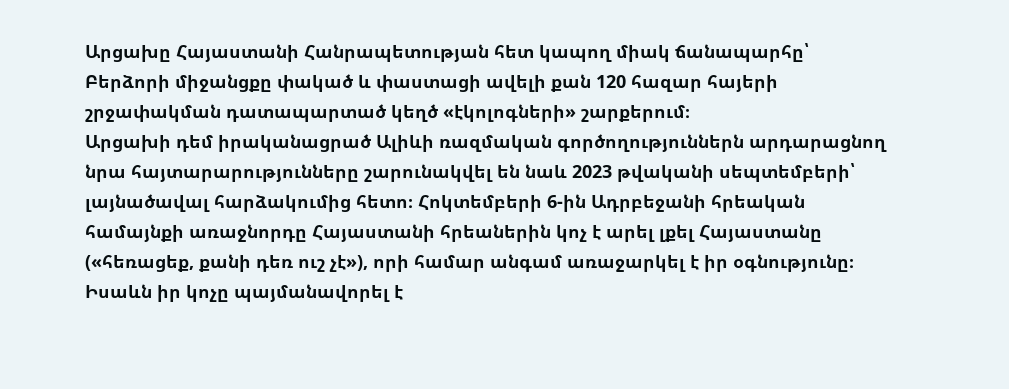Արցախը Հայաստանի Հանրապետության հետ կապող միակ ճանապարհը՝ Բերձորի միջանցքը փակած և փաստացի ավելի քան 120 հազար հայերի շրջափակման դատապարտած կեղծ «էկոլոգների» շարքերում։
Արցախի դեմ իրականացրած Ալիևի ռազմական գործողություններն արդարացնող նրա հայտարարությունները շարունակվել են նաև 2023 թվականի սեպտեմբերի՝ լայնածավալ հարձակումից հետո։ Հոկտեմբերի 6-ին Ադրբեջանի հրեական համայնքի առաջնորդը Հայաստանի հրեաներին կոչ է արել լքել Հայաստանը («հեռացեք, քանի դեռ ուշ չէ»), որի համար անգամ առաջարկել է իր օգնությունը։ Իսաևն իր կոչը պայմանավորել է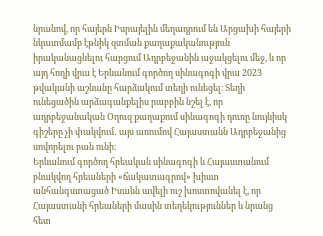նրանով, որ հայերն Իսրայելին մեղադրում են Արցախի հայերի նկատմամբ էթնիկ զտման քաղաքականություն իրականացնելու հարցում Ադրբեջանին աջակցելու մեջ, և որ այդ հողի վրա է Երևանում գործող սինագոգի վրա 2023 թվականի աշնանը հարձակում տեղի ունեցել։ Տեղի ունեցածին արձագանքելիս րաբբին նշել է, որ ադրբեջանական Օղուզ քաղաքում սինագոգի դուռը նույնիսկ գիշերը չի փակվում․ այս առումով Հայաստանն Ադրբեջանից սովորելու բան ունի։
Երևանում գործող հրեական սինագոգի և Հայաստանում բնակվող հրեաների «ճակատագրով» խիստ անհանգստացած Իսաևն ավելի ուշ խոստովանել է, որ Հայաստանի հրեաների մասին տեղեկություններ և նրանց հետ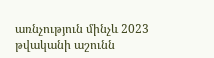առնչություն մինչև 2023 թվականի աշունն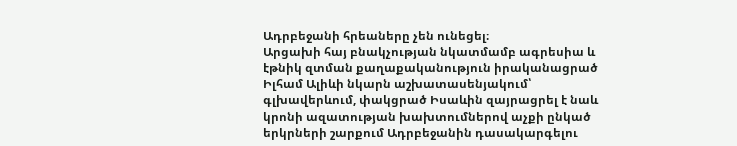Ադրբեջանի հրեաները չեն ունեցել։
Արցախի հայ բնակչության նկատմամբ ագրեսիա և էթնիկ զտման քաղաքականություն իրականացրած Իլհամ Ալիևի նկարն աշխատասենյակում՝ գլխավերևում, փակցրած Իսաևին զայրացրել է նաև կրոնի ազատության խախտումներով աչքի ընկած երկրների շարքում Ադրբեջանին դասակարգելու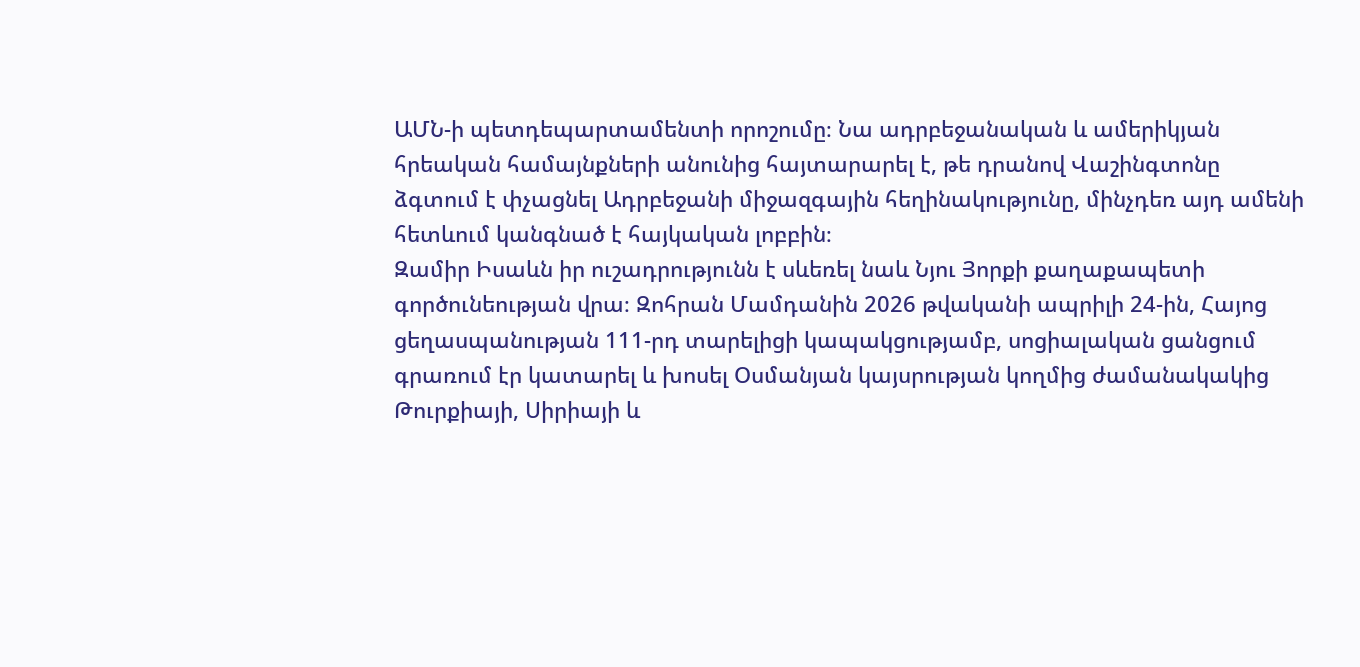ԱՄՆ-ի պետդեպարտամենտի որոշումը։ Նա ադրբեջանական և ամերիկյան հրեական համայնքների անունից հայտարարել է, թե դրանով Վաշինգտոնը ձգտում է փչացնել Ադրբեջանի միջազգային հեղինակությունը, մինչդեռ այդ ամենի հետևում կանգնած է հայկական լոբբին։
Զամիր Իսաևն իր ուշադրությունն է սևեռել նաև Նյու Յորքի քաղաքապետի գործունեության վրա։ Զոհրան Մամդանին 2026 թվականի ապրիլի 24-ին, Հայոց ցեղասպանության 111-րդ տարելիցի կապակցությամբ, սոցիալական ցանցում գրառում էր կատարել և խոսել Օսմանյան կայսրության կողմից ժամանակակից Թուրքիայի, Սիրիայի և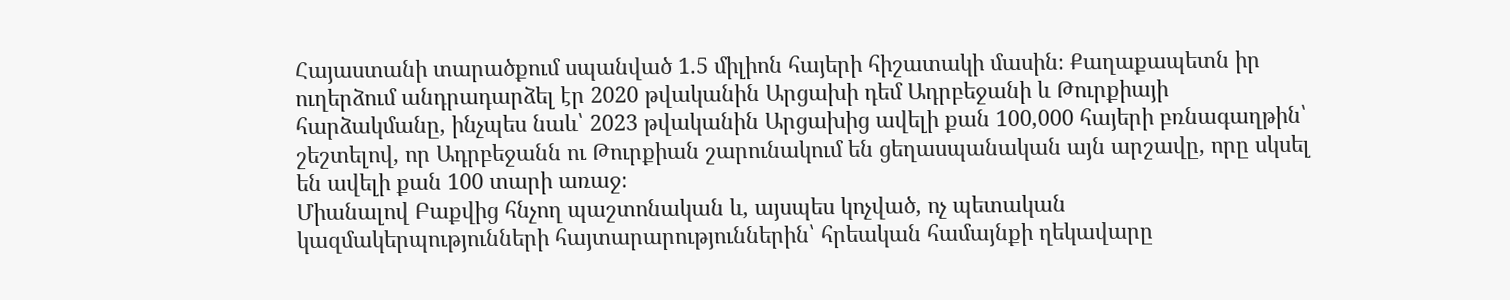Հայաստանի տարածքում սպանված 1.5 միլիոն հայերի հիշատակի մասին։ Քաղաքապետն իր ուղերձում անդրադարձել էր 2020 թվականին Արցախի դեմ Ադրբեջանի և Թուրքիայի հարձակմանը, ինչպես նաև՝ 2023 թվականին Արցախից ավելի քան 100,000 հայերի բռնագաղթին՝ շեշտելով, որ Ադրբեջանն ու Թուրքիան շարունակում են ցեղասպանական այն արշավը, որը սկսել են ավելի քան 100 տարի առաջ։
Միանալով Բաքվից հնչող պաշտոնական և, այսպես կոչված, ոչ պետական կազմակերպությունների հայտարարություններին՝ հրեական համայնքի ղեկավարը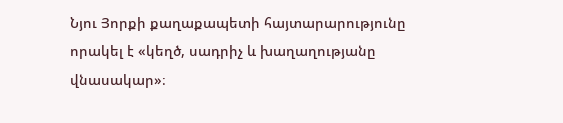Նյու Յորքի քաղաքապետի հայտարարությունը որակել է «կեղծ, սադրիչ և խաղաղությանը վնասակար»։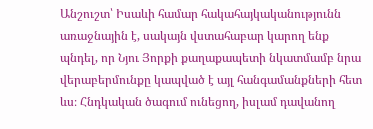Անշուշտ՝ Իսաևի համար հակահայկականությունն առաջնային է, սակայն վստահաբար կարող ենք պնդել, որ Նյու Յորքի քաղաքապետի նկատմամբ նրա վերաբերմունքը կապված է այլ հանգամանքների հետ ևս։ Հնդկական ծագում ունեցող, իսլամ դավանող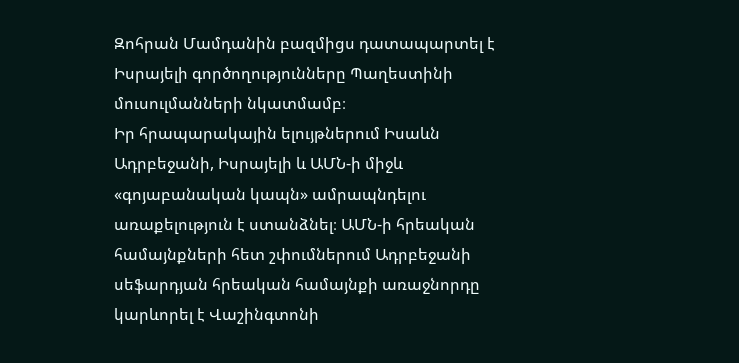Զոհրան Մամդանին բազմիցս դատապարտել է Իսրայելի գործողությունները Պաղեստինի մուսուլմանների նկատմամբ։
Իր հրապարակային ելույթներում Իսաևն Ադրբեջանի, Իսրայելի և ԱՄՆ-ի միջև «գոյաբանական կապն» ամրապնդելու առաքելություն է ստանձնել։ ԱՄՆ-ի հրեական համայնքների հետ շփումներում Ադրբեջանի սեֆարդյան հրեական համայնքի առաջնորդը կարևորել է Վաշինգտոնի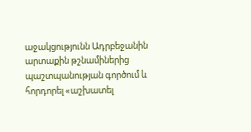աջակցությունն Ադրբեջանին արտաքին թշնամիներից պաշտպանության գործում և հորդորել «աշխատել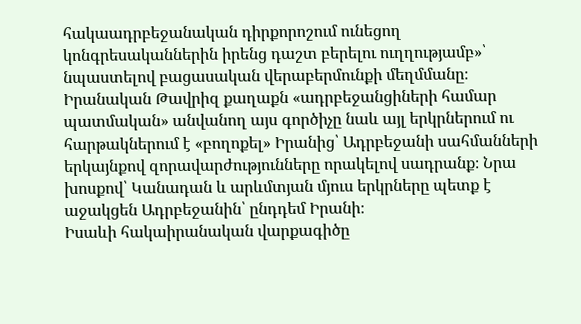հակաադրբեջանական դիրքորոշում ունեցող կոնգրեսականներին իրենց դաշտ բերելու ուղղությամբ»՝ նպաստելով բացասական վերաբերմունքի մեղմմանը։
Իրանական Թավրիզ քաղաքն «ադրբեջանցիների համար պատմական» անվանող այս գործիչը նաև այլ երկրներում ու հարթակներում է «բողոքել» Իրանից՝ Ադրբեջանի սահմանների երկայնքով զորավարժությունները որակելով սադրանք։ Նրա խոսքով՝ Կանադան և արևմտյան մյուս երկրները պետք է աջակցեն Ադրբեջանին՝ ընդդեմ Իրանի։
Իսաևի հակաիրանական վարքագիծը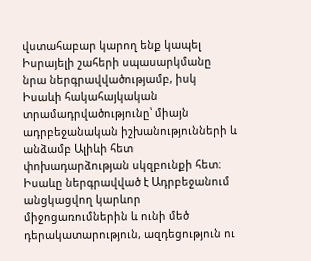վստահաբար կարող ենք կապել Իսրայելի շահերի սպասարկմանը նրա ներգրավվածությամբ, իսկ Իսաևի հակահայկական տրամադրվածությունը՝ միայն ադրբեջանական իշխանությունների և անձամբ Ալիևի հետ փոխադարձության սկզբունքի հետ։ Իսաևը ներգրավված է Ադրբեջանում անցկացվող կարևոր միջոցառումներին և ունի մեծ դերակատարություն, ազդեցություն ու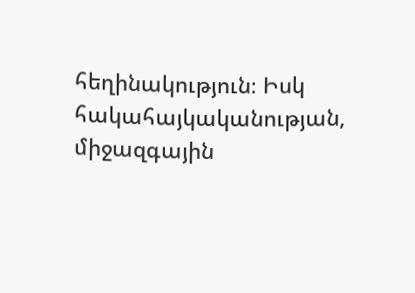հեղինակություն։ Իսկ հակահայկականության, միջազգային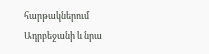հարթակներում Ադրբեջանի և նրա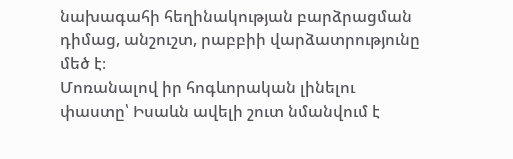նախագահի հեղինակության բարձրացման դիմաց, անշուշտ, րաբբիի վարձատրությունը մեծ է։
Մոռանալով իր հոգևորական լինելու փաստը՝ Իսաևն ավելի շուտ նմանվում է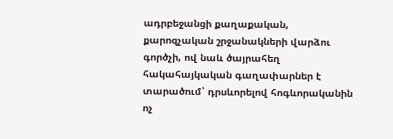ադրբեջանցի քաղաքական, քարոզչական շրջանակների վարձու գործչի, ով նաև ծայրահեղ հակահայկական գաղափարներ է տարածում՝ դրսևորելով հոգևորականին ոչ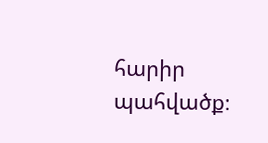հարիր պահվածք։